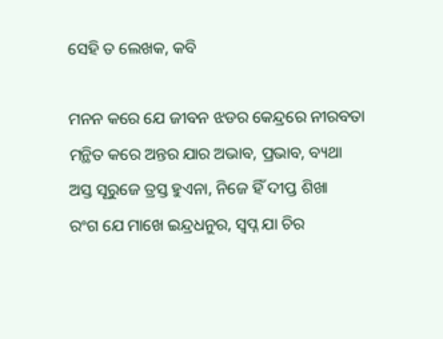ସେହି ତ ଲେଖକ, କବି

ମନନ କରେ ଯେ ଜୀବନ ଝଡର କେନ୍ଦ୍ରରେ ନୀରବତା
ମନ୍ଥିତ କରେ ଅନ୍ତର ଯାର ଅଭାବ, ପ୍ରଭାବ, ବ୍ୟଥା
ଅସ୍ତ ସୂରୁଜେ ତ୍ରସ୍ତ ହୁଏନା, ନିଜେ ହିଁ ଦୀପ୍ତ ଶିଖା
ରଂଗ ଯେ ମାଖେ ଇନ୍ଦ୍ରଧନୁର, ସ୍ବପ୍ନ ଯା ଚିର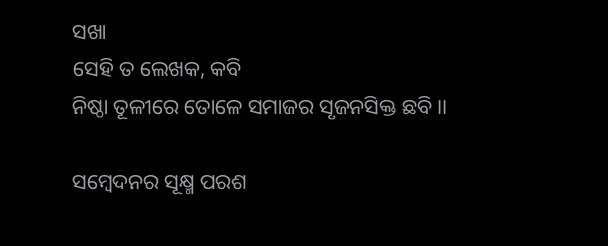ସଖା
ସେହି ତ ଲେଖକ, କବି
ନିଷ୍ଠା ତୂଳୀରେ ତୋଳେ ସମାଜର ସୃଜନସିକ୍ତ ଛବି ।।

ସମ୍ବେଦନର ସୂକ୍ଷ୍ମ ପରଶ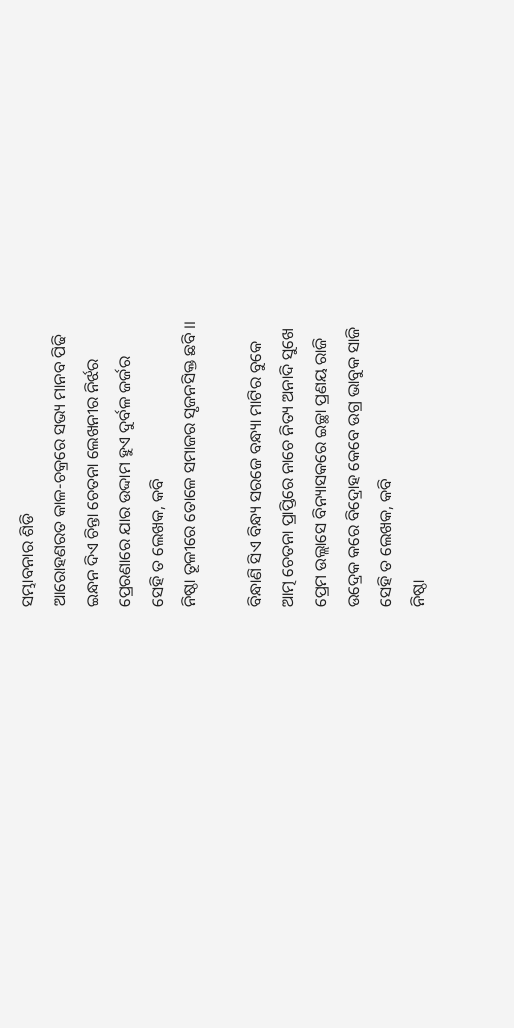ସମ୍ଭାବନାର ଶିଡି
ଆରୋହଣରତ କାଳ-ଚକ୍ରରେ ସଭ୍ୟ ମାନବ ପିଢି
ଇନ୍ଧନ ଦିଏ ଚିନ୍ତା ଚେତନା ଲେଖନୀର ନିର୍ଝର
ପ୍ରେରଣାରେ ଯାର ଉଦ୍ଦାମ ହୁଏ ଦୁର୍ବଳ ଜର୍ଜର
ସେହି ତ ଲେଖକ, କବି
ନିଷ୍ଠା ତୂଳୀରେ ତୋଳେ ସମାଜର ସୃଜନସିକ୍ତ ଛବି ।।

ବିନ୍ଧାଣି ସିଏ ବିନ୍ଧ୍ୟ ସରଜେ ବନ୍ଧ୍ୟା ମାଟିର ବୁକେ
ଆତ୍ମ ଚେତନା ପ୍ରାପ୍ତିରେ ନାଚେ ନିତ୍ୟ ଅନାଦି ସୁଖେ
ପ୍ରେମ ଉଲ୍ଲାସେ ବିନ୍ୟାସକରେ ଇଚ୍ଛା ପ୍ରଣୟ ରାଜି
ଉଦ୍ରେକ କରେ ବିଦ୍ରୋହ କେବେ ଉଗ୍ର ଭାବୁକ ସାଜି
ସେହି ତ ଲେଖକ, କବି
ନିଷ୍ଠା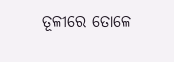ତୂଳୀରେ ତୋଳେ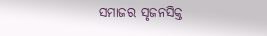ସମାଜର ସୃଜନସିକ୍ତ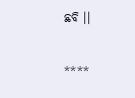ଛବି ।।

****